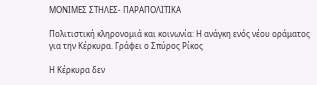ΜΟΝΙΜΕΣ ΣΤΗΛΕΣ- ΠΑΡΑΠΟΛΙΤΙΚΑ

Πολιτιστική κληρονομιά και κοινωνία: Η ανάγκη ενός νέου οράματος για την Κέρκυρα. Γράφει ο Σπύρος Ρίκος

Η Κέρκυρα δεν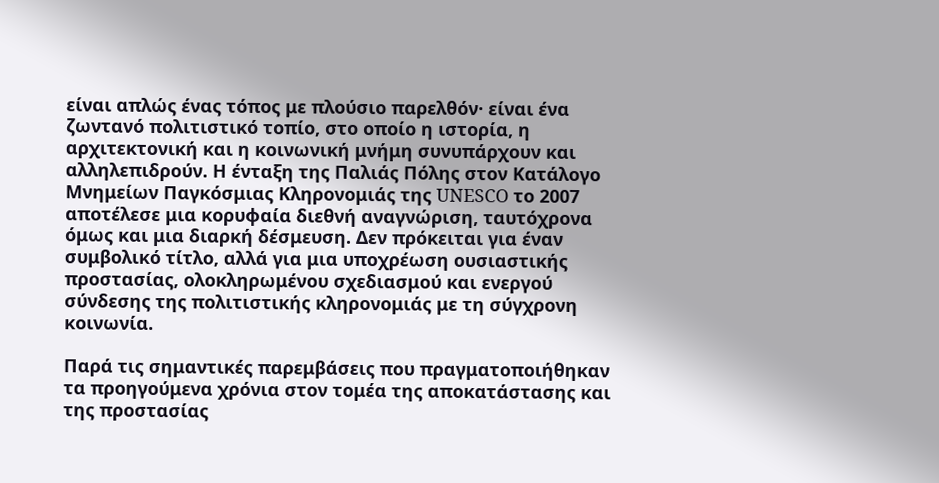είναι απλώς ένας τόπος με πλούσιο παρελθόν· είναι ένα ζωντανό πολιτιστικό τοπίο, στο οποίο η ιστορία, η αρχιτεκτονική και η κοινωνική μνήμη συνυπάρχουν και αλληλεπιδρούν. Η ένταξη της Παλιάς Πόλης στον Κατάλογο Μνημείων Παγκόσμιας Κληρονομιάς της UNESCO το 2007 αποτέλεσε μια κορυφαία διεθνή αναγνώριση, ταυτόχρονα όμως και μια διαρκή δέσμευση. Δεν πρόκειται για έναν συμβολικό τίτλο, αλλά για μια υποχρέωση ουσιαστικής προστασίας, ολοκληρωμένου σχεδιασμού και ενεργού σύνδεσης της πολιτιστικής κληρονομιάς με τη σύγχρονη κοινωνία.

Παρά τις σημαντικές παρεμβάσεις που πραγματοποιήθηκαν τα προηγούμενα χρόνια στον τομέα της αποκατάστασης και της προστασίας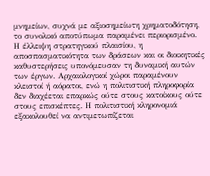μνημείων, συχνά με αξιοσημείωτη χρηματοδότηση, το συνολικό αποτύπωμα παραμένει περιορισμένο. Η έλλειψη στρατηγικού πλαισίου, η αποσπασματικότητα των δράσεων και οι διοικητικές καθυστερήσεις υπονόμευσαν τη δυναμική αυτών των έργων. Αρχαιολογικοί χώροι παραμένουν κλειστοί ή αόρατοι, ενώ η πολιτιστική πληροφορία δεν διαχέεται επαρκώς ούτε στους κατοίκους ούτε στους επισκέπτες. Η πολιτιστική κληρονομιά εξακολουθεί να αντιμετωπίζεται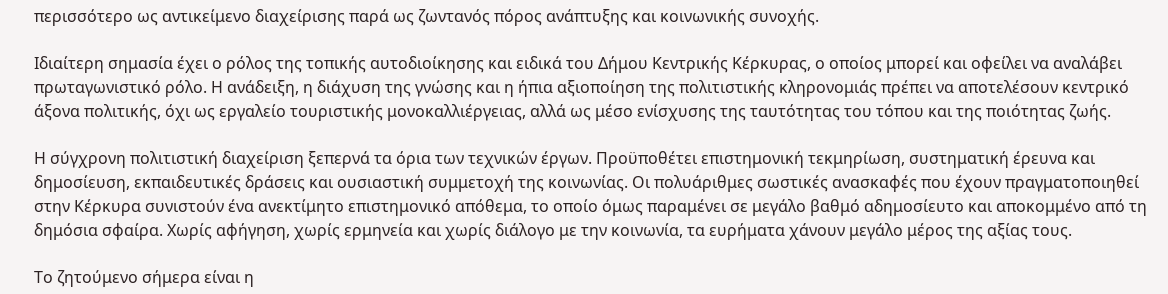περισσότερο ως αντικείμενο διαχείρισης παρά ως ζωντανός πόρος ανάπτυξης και κοινωνικής συνοχής.

Ιδιαίτερη σημασία έχει ο ρόλος της τοπικής αυτοδιοίκησης και ειδικά του Δήμου Κεντρικής Κέρκυρας, ο οποίος μπορεί και οφείλει να αναλάβει πρωταγωνιστικό ρόλο. Η ανάδειξη, η διάχυση της γνώσης και η ήπια αξιοποίηση της πολιτιστικής κληρονομιάς πρέπει να αποτελέσουν κεντρικό άξονα πολιτικής, όχι ως εργαλείο τουριστικής μονοκαλλιέργειας, αλλά ως μέσο ενίσχυσης της ταυτότητας του τόπου και της ποιότητας ζωής.

Η σύγχρονη πολιτιστική διαχείριση ξεπερνά τα όρια των τεχνικών έργων. Προϋποθέτει επιστημονική τεκμηρίωση, συστηματική έρευνα και δημοσίευση, εκπαιδευτικές δράσεις και ουσιαστική συμμετοχή της κοινωνίας. Οι πολυάριθμες σωστικές ανασκαφές που έχουν πραγματοποιηθεί στην Κέρκυρα συνιστούν ένα ανεκτίμητο επιστημονικό απόθεμα, το οποίο όμως παραμένει σε μεγάλο βαθμό αδημοσίευτο και αποκομμένο από τη δημόσια σφαίρα. Χωρίς αφήγηση, χωρίς ερμηνεία και χωρίς διάλογο με την κοινωνία, τα ευρήματα χάνουν μεγάλο μέρος της αξίας τους.

Το ζητούμενο σήμερα είναι η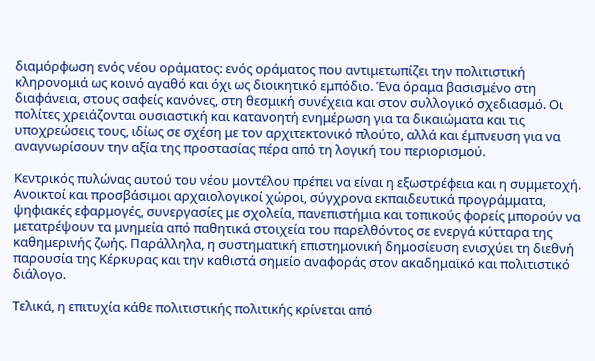διαμόρφωση ενός νέου οράματος: ενός οράματος που αντιμετωπίζει την πολιτιστική κληρονομιά ως κοινό αγαθό και όχι ως διοικητικό εμπόδιο. Ένα όραμα βασισμένο στη διαφάνεια, στους σαφείς κανόνες, στη θεσμική συνέχεια και στον συλλογικό σχεδιασμό. Οι πολίτες χρειάζονται ουσιαστική και κατανοητή ενημέρωση για τα δικαιώματα και τις υποχρεώσεις τους, ιδίως σε σχέση με τον αρχιτεκτονικό πλούτο, αλλά και έμπνευση για να αναγνωρίσουν την αξία της προστασίας πέρα από τη λογική του περιορισμού.

Κεντρικός πυλώνας αυτού του νέου μοντέλου πρέπει να είναι η εξωστρέφεια και η συμμετοχή. Ανοικτοί και προσβάσιμοι αρχαιολογικοί χώροι, σύγχρονα εκπαιδευτικά προγράμματα, ψηφιακές εφαρμογές, συνεργασίες με σχολεία, πανεπιστήμια και τοπικούς φορείς μπορούν να μετατρέψουν τα μνημεία από παθητικά στοιχεία του παρελθόντος σε ενεργά κύτταρα της καθημερινής ζωής. Παράλληλα, η συστηματική επιστημονική δημοσίευση ενισχύει τη διεθνή παρουσία της Κέρκυρας και την καθιστά σημείο αναφοράς στον ακαδημαϊκό και πολιτιστικό διάλογο.

Τελικά, η επιτυχία κάθε πολιτιστικής πολιτικής κρίνεται από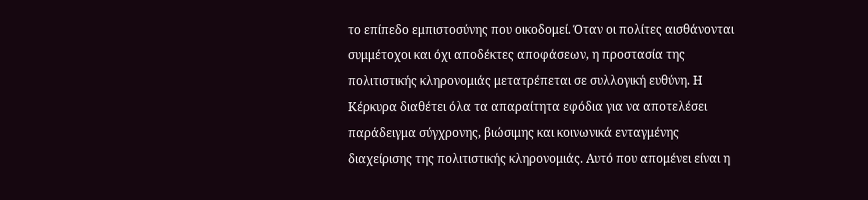το επίπεδο εμπιστοσύνης που οικοδομεί. Όταν οι πολίτες αισθάνονται συμμέτοχοι και όχι αποδέκτες αποφάσεων, η προστασία της πολιτιστικής κληρονομιάς μετατρέπεται σε συλλογική ευθύνη. Η Κέρκυρα διαθέτει όλα τα απαραίτητα εφόδια για να αποτελέσει παράδειγμα σύγχρονης, βιώσιμης και κοινωνικά ενταγμένης διαχείρισης της πολιτιστικής κληρονομιάς. Αυτό που απομένει είναι η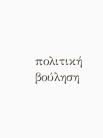πολιτική βούληση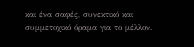και ένα σαφές, συνεκτικό και συμμετοχικό όραμα για το μέλλον.